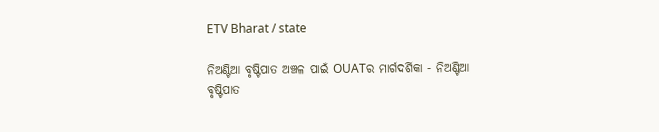ETV Bharat / state

ନିଅଣ୍ଟିଆ ବୃଷ୍ଟିପାତ ଅଞ୍ଚଳ ପାଇଁ OUATର ମାର୍ଗଦର୍ଶିକା - ନିଅଣ୍ଟିଆ ବୃଷ୍ଟିପାତ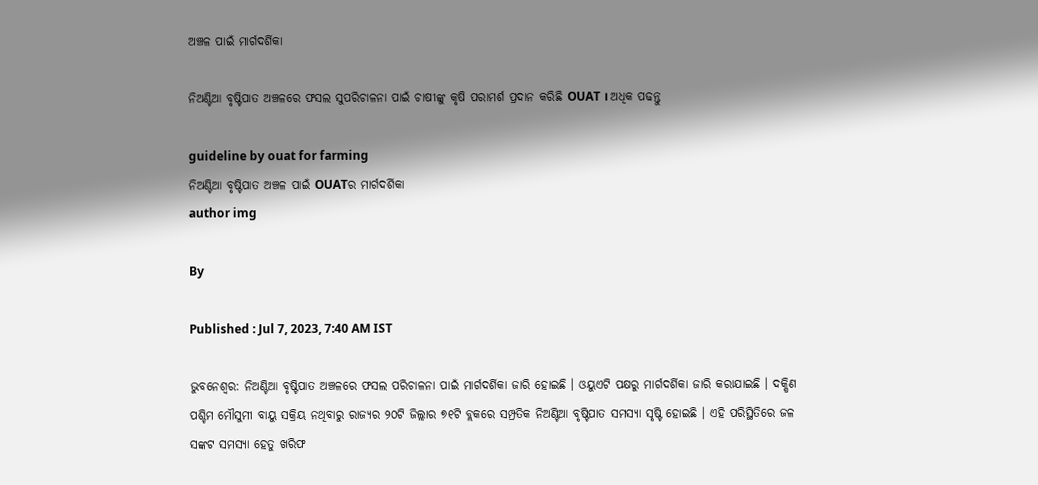ଅଞ୍ଚଳ ପାଇଁ ମାର୍ଗଦର୍ଶିକା

ନିଅଣ୍ଟିଆ ବୃଷ୍ଟିପାତ ଅଞ୍ଚଳରେ ଫସଲ ସୁପରିଚାଳନା ପାଇଁ ଚାଷୀଙ୍କୁ କୃଷି ପରାମର୍ଶ ପ୍ରଦାନ କରିଛି OUAT । ଅଧିକ ପଢନ୍ତୁ

guideline by ouat for farming
ନିଅଣ୍ଟିଆ ବୃଷ୍ଟିପାତ ଅଞ୍ଚଳ ପାଇଁ OUATର ମାର୍ଗଦର୍ଶିକା
author img

By

Published : Jul 7, 2023, 7:40 AM IST

ଭୁବନେଶ୍ବର: ନିଅଣ୍ଟିଆ ବୃଷ୍ଟିପାତ ଅଞ୍ଚଳରେ ଫସଲ ପରିଚାଳନା ପାଇଁ ମାର୍ଗଦର୍ଶିକା ଜାରି ହୋଇଛି । ଓୟୁଏଟି ପକ୍ଷରୁ ମାର୍ଗଦର୍ଶିକା ଜାରି କରାଯାଇଛି । ଦକ୍ଷିଣ ପଶ୍ଚିମ ମୌସୁମୀ ବାୟୁ ସକ୍ରିୟ ନଥିବାରୁ ରାଜ୍ୟର ୨୦ଟି ଜିଲ୍ଲାର ୭୧ଟି ବ୍ଲକରେ ସମ୍ପ୍ରତିକ ନିଅଣ୍ଟିଆ ବୃଷ୍ଟିପାତ ସମସ୍ୟା ସୃଷ୍ଟି ହୋଇଛି । ଏହି ପରିସ୍ଥିତିରେ ଜଳ ସଙ୍କଟ ସମସ୍ୟା ହେତୁ ଖରିଫ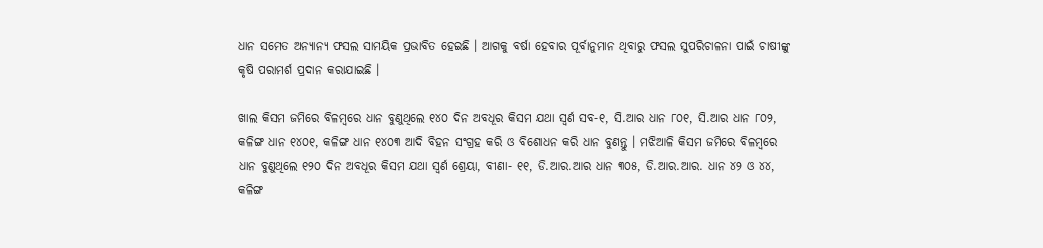ଧାନ ସମେତ ଅନ୍ୟାନ୍ୟ ଫସଲ ସାମୟିକ ପ୍ରଭାବିତ ହେଇଛି । ଆଗକୁ ବର୍ଷା ହେବାର ପୂର୍ବାନୁମାନ ଥିବାରୁ ଫସଲ ସୁପରିଚାଳନା ପାଇଁ ଚାଷୀଙ୍କୁ କୃଷି ପରାମର୍ଶ ପ୍ରଦାନ କରାଯାଇଛି ।

ଖାଲ କିସମ ଜମିରେ ବିଳମ୍ବରେ ଧାନ ବୁଣୁଥିଲେ ୧୪୦ ଦିନ ଅବଧୂର କିସମ ଯଥା ସ୍ବର୍ଣ ସବ-୧, ସି.ଆର ଧାନ ୮୦୧, ସି.ଆର ଧାନ ୮୦୨, କଳିଙ୍ଗ ଧାନ ୧୪୦୧, କଳିଙ୍ଗ ଧାନ ୧୪୦୩ ଆଦି ବିହନ ସଂଗ୍ରହ କରି ଓ ବିଶୋଧନ କରି ଧାନ ବୁଣନ୍ତୁ । ମଝିଆଳି କିସମ ଜମିରେ ବିଳମ୍ବରେ ଧାନ ବୁଣୁଥିଲେ ୧୨୦ ଦିନ ଅବଧୂର କିସମ ଯଥା ସ୍ବର୍ଣ ଶ୍ରେୟା, ବୀଣା- ୧୧, ଡି.ଆର.ଆର ଧାନ ୩୦୫, ଡି.ଆର.ଆର. ଧାନ ୪୨ ଓ ୪୪, କଳିଙ୍ଗ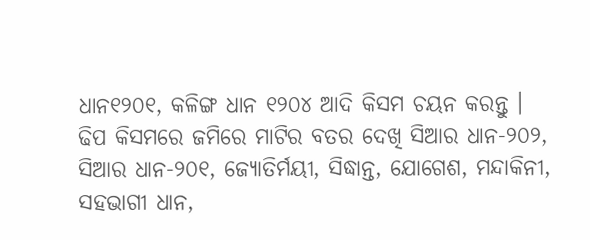ଧାନ୧୨୦୧, କଳିଙ୍ଗ ଧାନ ୧୨୦୪ ଆଦି କିସମ ଚୟନ କରନ୍ତୁ । ଢିପ କିସମରେ ଜମିରେ ମାଟିର ବତର ଦେଖି ସିଆର ଧାନ-୨୦୨, ସିଆର ଧାନ-୨୦୧, ଜ୍ୟୋତିର୍ମୟୀ, ସିଦ୍ଧାନ୍ତ, ଯୋଗେଶ, ମନ୍ଦାକିନୀ, ସହଭାଗୀ ଧାନ,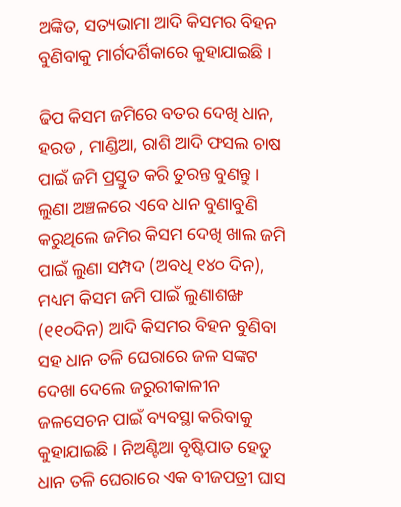ଅଙ୍କିତ, ସତ୍ୟଭାମା ଆଦି କିସମର ବିହନ ବୁଣିବାକୁ ମାର୍ଗଦର୍ଶିକାରେ କୁହାଯାଇଛି ।

ଢିପ କିସମ ଜମିରେ ବତର ଦେଖି ଧାନ, ହରଡ , ମାଣ୍ଡିଆ, ରାଶି ଆଦି ଫସଲ ଚାଷ ପାଇଁ ଜମି ପ୍ରସ୍ତୁତ କରି ତୁରନ୍ତ ବୁଣନ୍ତୁ । ଲୁଣା ଅଞ୍ଚଳରେ ଏବେ ଧାନ ବୁଣାବୁଣି କରୁଥିଲେ ଜମିର କିସମ ଦେଖି ଖାଲ ଜମି ପାଇଁ ଲୁଣା ସମ୍ପଦ (ଅବଧି ୧୪୦ ଦିନ), ମଧ୍ୟମ କିସମ ଜମି ପାଇଁ ଲୁଣାଶଙ୍ଖ (୧୧୦ଦିନ) ଆଦି କିସମର ବିହନ ବୁଣିବା ସହ ଧାନ ତଳି ଘେରାରେ ଜଳ ସଙ୍କଟ ଦେଖା ଦେଲେ ଜରୁରୀକାଳୀନ ଜଳସେଚନ ପାଇଁ ବ୍ୟବସ୍ଥା କରିବାକୁ କୁହାଯାଇଛି । ନିଅଣ୍ଟିଆ ବୃଷ୍ଟିପାତ ହେତୁ ଧାନ ତଳି ଘେରାରେ ଏକ ବୀଜପତ୍ରୀ ଘାସ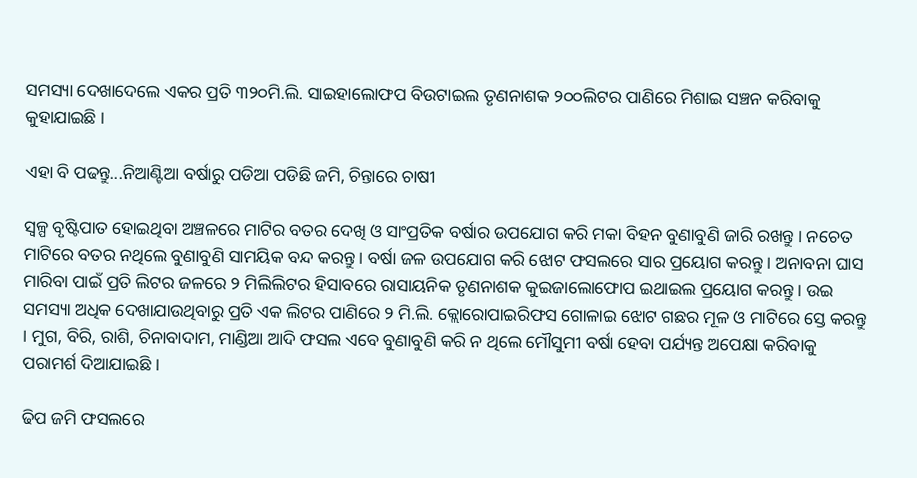ସମସ୍ୟା ଦେଖାଦେଲେ ଏକର ପ୍ରତି ୩୨୦ମି.ଲି. ସାଇହାଲୋଫପ ବିଉଟାଇଲ ତୃଣନାଶକ ୨୦୦ଲିଟର ପାଣିରେ ମିଶାଇ ସଞ୍ଚନ କରିବାକୁ କୁହାଯାଇଛି ।

ଏହା ବି ପଢନ୍ତୁ...ନିଆଣ୍ଟିଆ ବର୍ଷାରୁ ପଡିଆ ପଡିଛି ଜମି, ଚିନ୍ତାରେ ଚାଷୀ

ସ୍ବଳ୍ପ ବୃଷ୍ଟିପାତ ହୋଇଥିବା ଅଞ୍ଚଳରେ ମାଟିର ବତର ଦେଖି ଓ ସାଂପ୍ରତିକ ବର୍ଷାର ଉପଯୋଗ କରି ମକା ବିହନ ବୁଣାବୁଣି ଜାରି ରଖନ୍ତୁ । ନଚେତ ମାଟିରେ ବତର ନଥିଲେ ବୁଣାବୁଣି ସାମୟିକ ବନ୍ଦ କରନ୍ତୁ । ବର୍ଷା ଜଳ ଉପଯୋଗ କରି ଝୋଟ ଫସଲରେ ସାର ପ୍ରୟୋଗ କରନ୍ତୁ । ଅନାବନା ଘାସ ମାରିବା ପାଇଁ ପ୍ରତି ଲିଟର ଜଳରେ ୨ ମିଲିଲିଟର ହିସାବରେ ରାସାୟନିକ ତୃଣନାଶକ କୁଇଜାଲୋଫୋପ ଇଥାଇଲ ପ୍ରୟୋଗ କରନ୍ତୁ । ଉଇ ସମସ୍ୟା ଅଧିକ ଦେଖାଯାଉଥିବାରୁ ପ୍ରତି ଏକ ଲିଟର ପାଣିରେ ୨ ମି.ଲି. କ୍ଲୋରୋପାଇରିଫସ ଗୋଳାଇ ଝୋଟ ଗଛର ମୂଳ ଓ ମାଟିରେ ସ୍ତେ କରନ୍ତୁ । ମୁଗ, ବିରି, ରାଶି, ଚିନାବାଦାମ, ମାଣ୍ଡିଆ ଆଦି ଫସଲ ଏବେ ବୁଣାବୁଣି କରି ନ ଥିଲେ ମୌସୁମୀ ବର୍ଷା ହେବା ପର୍ଯ୍ୟନ୍ତ ଅପେକ୍ଷା କରିବାକୁ ପରାମର୍ଶ ଦିଆଯାଇଛି ।

ଢିପ ଜମି ଫସଲରେ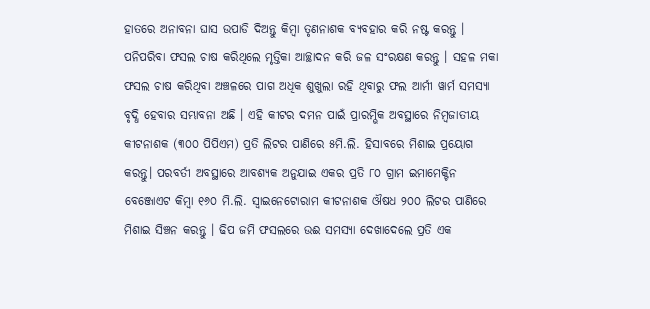ହାତରେ ଅନାବନା ଘାସ ଉପାଡି ଦିଅନ୍ତୁ କିମ୍ବା ତୃଣନାଶକ ବ୍ୟବହାର କରି ନଷ୍ଟ କରନ୍ତୁ । ପନିପରିବା ଫସଲ ଚାଷ କରିଥିଲେ ମୃତ୍ତିକା ଆଚ୍ଛାଦନ କରି ଜଳ ସଂରକ୍ଷଣ କରନ୍ତୁ । ସହଳ ମକା ଫସଲ ଚାଷ କରିଥିବା ଅଞ୍ଚଳରେ ପାଗ ଅଧିକ ଶୁଖୁଲା ରହି ଥିବାରୁ ଫଲ ଆର୍ମୀ ୱାର୍ମ ସମସ୍ୟା ବୃଦ୍ଧି ହେବାର ସମ୍ଭାବନା ଅଛି । ଏହି କୀଟର ଦମନ ପାଇଁ ପ୍ରାରମ୍ଭିକ ଅବସ୍ଥାରେ ନିମ୍ବଜାତୀୟ କୀଟନାଶକ (୩୦୦ ପିପିଏମ) ପ୍ରତି ଲିଟର ପାଣିରେ ୫ମି.ଲି. ହିସାବରେ ମିଶାଇ ପ୍ରୟୋଗ କରନ୍ତୁ। ପରବର୍ତୀ ଅବସ୍ଥାରେ ଆବଶ୍ୟକ ଅନୁଯାଇ ଏକର ପ୍ରତି ୮୦ ଗ୍ରାମ ଇମାମେକ୍ଟିନ ବେଞ୍ଜୋଏଟ କିମ୍ବା ୧୬୦ ମି.ଲି. ସ୍ଵାଇନେଟୋରାମ କୀଟନାଶକ ଔଷଧ ୨୦୦ ଲିଟର ପାଣିରେ ମିଶାଇ ସିଞ୍ଚନ କରନ୍ତୁ । ଢିପ ଜମି ଫସଲରେ ଉଈ ସମସ୍ୟା ଦେଖାଦେଲେ ପ୍ରତି ଏକ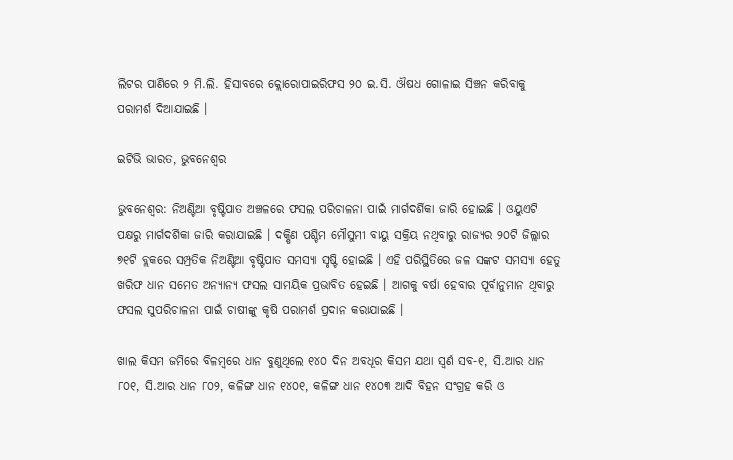ଲିଟର ପାଣିରେ ୨ ମି.ଲି. ହିସାବରେ କ୍ଲୋରୋପାଇରିଫସ ୨୦ ଇ.ସି. ଔଷଧ ଗୋଳାଇ ସିଞ୍ଚନ କରିବାକୁ ପରାମର୍ଶ ଦିଆଯାଇଛି ।

ଇଟିଭି ଭାରତ, ଭୁବନେଶ୍ବର

ଭୁବନେଶ୍ବର: ନିଅଣ୍ଟିଆ ବୃଷ୍ଟିପାତ ଅଞ୍ଚଳରେ ଫସଲ ପରିଚାଳନା ପାଇଁ ମାର୍ଗଦର୍ଶିକା ଜାରି ହୋଇଛି । ଓୟୁଏଟି ପକ୍ଷରୁ ମାର୍ଗଦର୍ଶିକା ଜାରି କରାଯାଇଛି । ଦକ୍ଷିଣ ପଶ୍ଚିମ ମୌସୁମୀ ବାୟୁ ସକ୍ରିୟ ନଥିବାରୁ ରାଜ୍ୟର ୨୦ଟି ଜିଲ୍ଲାର ୭୧ଟି ବ୍ଲକରେ ସମ୍ପ୍ରତିକ ନିଅଣ୍ଟିଆ ବୃଷ୍ଟିପାତ ସମସ୍ୟା ସୃଷ୍ଟି ହୋଇଛି । ଏହି ପରିସ୍ଥିତିରେ ଜଳ ସଙ୍କଟ ସମସ୍ୟା ହେତୁ ଖରିଫ ଧାନ ସମେତ ଅନ୍ୟାନ୍ୟ ଫସଲ ସାମୟିକ ପ୍ରଭାବିତ ହେଇଛି । ଆଗକୁ ବର୍ଷା ହେବାର ପୂର୍ବାନୁମାନ ଥିବାରୁ ଫସଲ ସୁପରିଚାଳନା ପାଇଁ ଚାଷୀଙ୍କୁ କୃଷି ପରାମର୍ଶ ପ୍ରଦାନ କରାଯାଇଛି ।

ଖାଲ କିସମ ଜମିରେ ବିଳମ୍ବରେ ଧାନ ବୁଣୁଥିଲେ ୧୪୦ ଦିନ ଅବଧୂର କିସମ ଯଥା ସ୍ବର୍ଣ ସବ-୧, ସି.ଆର ଧାନ ୮୦୧, ସି.ଆର ଧାନ ୮୦୨, କଳିଙ୍ଗ ଧାନ ୧୪୦୧, କଳିଙ୍ଗ ଧାନ ୧୪୦୩ ଆଦି ବିହନ ସଂଗ୍ରହ କରି ଓ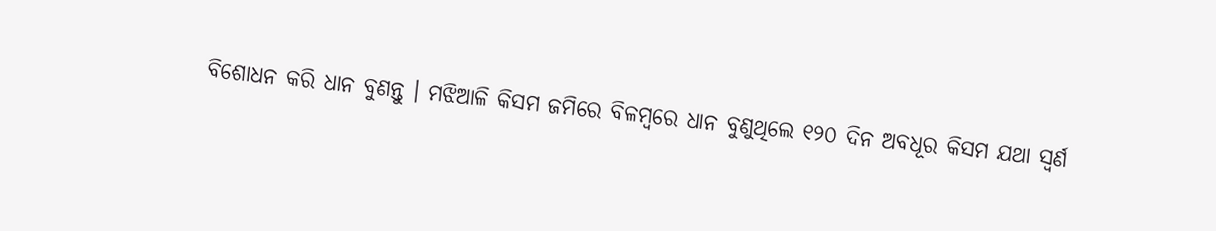ବିଶୋଧନ କରି ଧାନ ବୁଣନ୍ତୁ । ମଝିଆଳି କିସମ ଜମିରେ ବିଳମ୍ବରେ ଧାନ ବୁଣୁଥିଲେ ୧୨୦ ଦିନ ଅବଧୂର କିସମ ଯଥା ସ୍ବର୍ଣ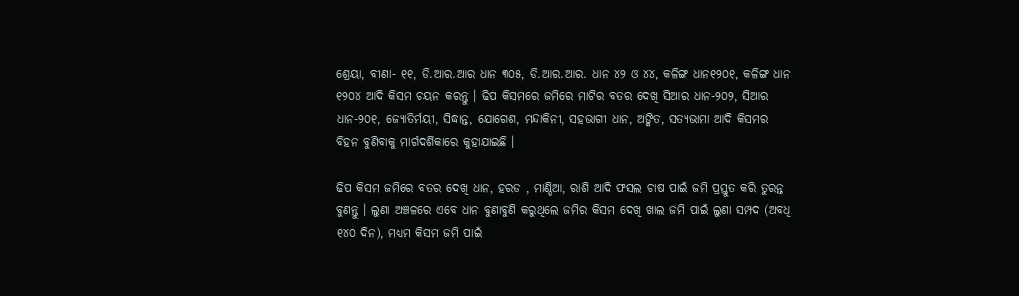ଶ୍ରେୟା, ବୀଣା- ୧୧, ଡି.ଆର.ଆର ଧାନ ୩୦୫, ଡି.ଆର.ଆର. ଧାନ ୪୨ ଓ ୪୪, କଳିଙ୍ଗ ଧାନ୧୨୦୧, କଳିଙ୍ଗ ଧାନ ୧୨୦୪ ଆଦି କିସମ ଚୟନ କରନ୍ତୁ । ଢିପ କିସମରେ ଜମିରେ ମାଟିର ବତର ଦେଖି ସିଆର ଧାନ-୨୦୨, ସିଆର ଧାନ-୨୦୧, ଜ୍ୟୋତିର୍ମୟୀ, ସିଦ୍ଧାନ୍ତ, ଯୋଗେଶ, ମନ୍ଦାକିନୀ, ସହଭାଗୀ ଧାନ, ଅଙ୍କିତ, ସତ୍ୟଭାମା ଆଦି କିସମର ବିହନ ବୁଣିବାକୁ ମାର୍ଗଦର୍ଶିକାରେ କୁହାଯାଇଛି ।

ଢିପ କିସମ ଜମିରେ ବତର ଦେଖି ଧାନ, ହରଡ , ମାଣ୍ଡିଆ, ରାଶି ଆଦି ଫସଲ ଚାଷ ପାଇଁ ଜମି ପ୍ରସ୍ତୁତ କରି ତୁରନ୍ତ ବୁଣନ୍ତୁ । ଲୁଣା ଅଞ୍ଚଳରେ ଏବେ ଧାନ ବୁଣାବୁଣି କରୁଥିଲେ ଜମିର କିସମ ଦେଖି ଖାଲ ଜମି ପାଇଁ ଲୁଣା ସମ୍ପଦ (ଅବଧି ୧୪୦ ଦିନ), ମଧ୍ୟମ କିସମ ଜମି ପାଇଁ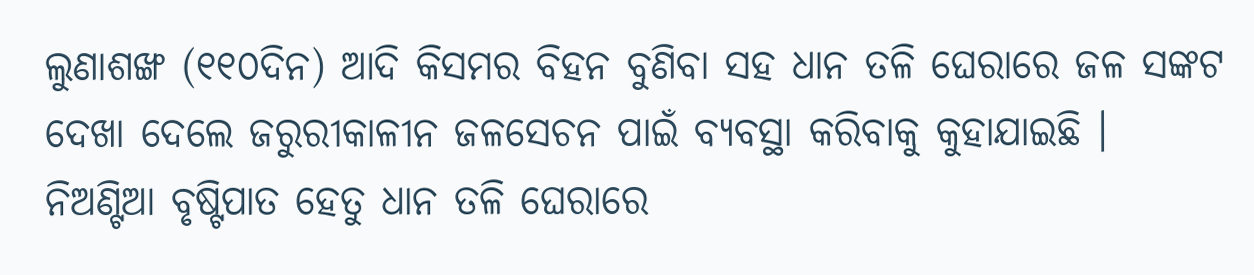ଲୁଣାଶଙ୍ଖ (୧୧୦ଦିନ) ଆଦି କିସମର ବିହନ ବୁଣିବା ସହ ଧାନ ତଳି ଘେରାରେ ଜଳ ସଙ୍କଟ ଦେଖା ଦେଲେ ଜରୁରୀକାଳୀନ ଜଳସେଚନ ପାଇଁ ବ୍ୟବସ୍ଥା କରିବାକୁ କୁହାଯାଇଛି । ନିଅଣ୍ଟିଆ ବୃଷ୍ଟିପାତ ହେତୁ ଧାନ ତଳି ଘେରାରେ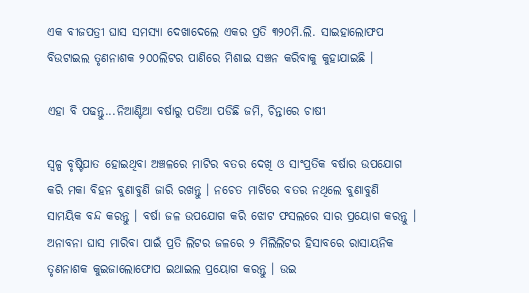ଏକ ବୀଜପତ୍ରୀ ଘାସ ସମସ୍ୟା ଦେଖାଦେଲେ ଏକର ପ୍ରତି ୩୨୦ମି.ଲି. ସାଇହାଲୋଫପ ବିଉଟାଇଲ ତୃଣନାଶକ ୨୦୦ଲିଟର ପାଣିରେ ମିଶାଇ ସଞ୍ଚନ କରିବାକୁ କୁହାଯାଇଛି ।

ଏହା ବି ପଢନ୍ତୁ...ନିଆଣ୍ଟିଆ ବର୍ଷାରୁ ପଡିଆ ପଡିଛି ଜମି, ଚିନ୍ତାରେ ଚାଷୀ

ସ୍ବଳ୍ପ ବୃଷ୍ଟିପାତ ହୋଇଥିବା ଅଞ୍ଚଳରେ ମାଟିର ବତର ଦେଖି ଓ ସାଂପ୍ରତିକ ବର୍ଷାର ଉପଯୋଗ କରି ମକା ବିହନ ବୁଣାବୁଣି ଜାରି ରଖନ୍ତୁ । ନଚେତ ମାଟିରେ ବତର ନଥିଲେ ବୁଣାବୁଣି ସାମୟିକ ବନ୍ଦ କରନ୍ତୁ । ବର୍ଷା ଜଳ ଉପଯୋଗ କରି ଝୋଟ ଫସଲରେ ସାର ପ୍ରୟୋଗ କରନ୍ତୁ । ଅନାବନା ଘାସ ମାରିବା ପାଇଁ ପ୍ରତି ଲିଟର ଜଳରେ ୨ ମିଲିଲିଟର ହିସାବରେ ରାସାୟନିକ ତୃଣନାଶକ କୁଇଜାଲୋଫୋପ ଇଥାଇଲ ପ୍ରୟୋଗ କରନ୍ତୁ । ଉଇ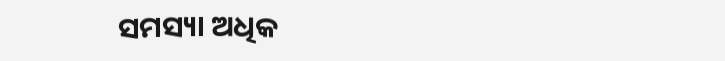ସମସ୍ୟା ଅଧିକ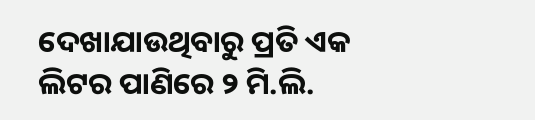ଦେଖାଯାଉଥିବାରୁ ପ୍ରତି ଏକ ଲିଟର ପାଣିରେ ୨ ମି.ଲି.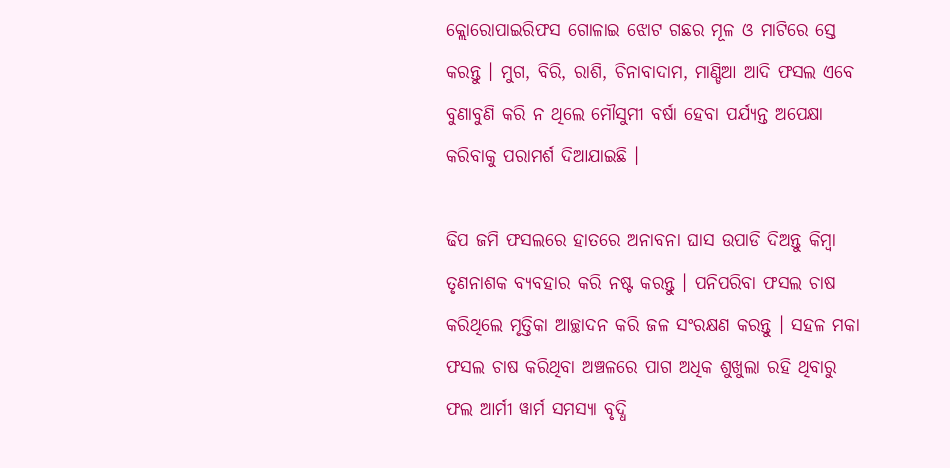କ୍ଲୋରୋପାଇରିଫସ ଗୋଳାଇ ଝୋଟ ଗଛର ମୂଳ ଓ ମାଟିରେ ସ୍ତେ କରନ୍ତୁ । ମୁଗ, ବିରି, ରାଶି, ଚିନାବାଦାମ, ମାଣ୍ଡିଆ ଆଦି ଫସଲ ଏବେ ବୁଣାବୁଣି କରି ନ ଥିଲେ ମୌସୁମୀ ବର୍ଷା ହେବା ପର୍ଯ୍ୟନ୍ତ ଅପେକ୍ଷା କରିବାକୁ ପରାମର୍ଶ ଦିଆଯାଇଛି ।

ଢିପ ଜମି ଫସଲରେ ହାତରେ ଅନାବନା ଘାସ ଉପାଡି ଦିଅନ୍ତୁ କିମ୍ବା ତୃଣନାଶକ ବ୍ୟବହାର କରି ନଷ୍ଟ କରନ୍ତୁ । ପନିପରିବା ଫସଲ ଚାଷ କରିଥିଲେ ମୃତ୍ତିକା ଆଚ୍ଛାଦନ କରି ଜଳ ସଂରକ୍ଷଣ କରନ୍ତୁ । ସହଳ ମକା ଫସଲ ଚାଷ କରିଥିବା ଅଞ୍ଚଳରେ ପାଗ ଅଧିକ ଶୁଖୁଲା ରହି ଥିବାରୁ ଫଲ ଆର୍ମୀ ୱାର୍ମ ସମସ୍ୟା ବୃଦ୍ଧି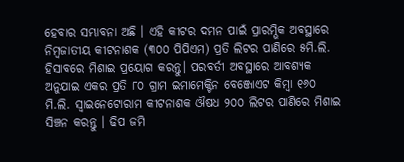ହେବାର ସମ୍ଭାବନା ଅଛି । ଏହି କୀଟର ଦମନ ପାଇଁ ପ୍ରାରମ୍ଭିକ ଅବସ୍ଥାରେ ନିମ୍ବଜାତୀୟ କୀଟନାଶକ (୩୦୦ ପିପିଏମ) ପ୍ରତି ଲିଟର ପାଣିରେ ୫ମି.ଲି. ହିସାବରେ ମିଶାଇ ପ୍ରୟୋଗ କରନ୍ତୁ। ପରବର୍ତୀ ଅବସ୍ଥାରେ ଆବଶ୍ୟକ ଅନୁଯାଇ ଏକର ପ୍ରତି ୮୦ ଗ୍ରାମ ଇମାମେକ୍ଟିନ ବେଞ୍ଜୋଏଟ କିମ୍ବା ୧୬୦ ମି.ଲି. ସ୍ଵାଇନେଟୋରାମ କୀଟନାଶକ ଔଷଧ ୨୦୦ ଲିଟର ପାଣିରେ ମିଶାଇ ସିଞ୍ଚନ କରନ୍ତୁ । ଢିପ ଜମି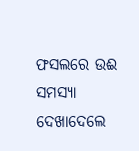ଫସଲରେ ଉଈ ସମସ୍ୟା ଦେଖାଦେଲେ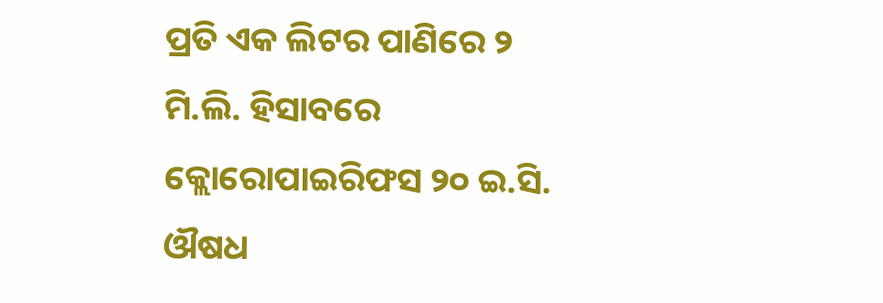ପ୍ରତି ଏକ ଲିଟର ପାଣିରେ ୨ ମି.ଲି. ହିସାବରେ କ୍ଲୋରୋପାଇରିଫସ ୨୦ ଇ.ସି. ଔଷଧ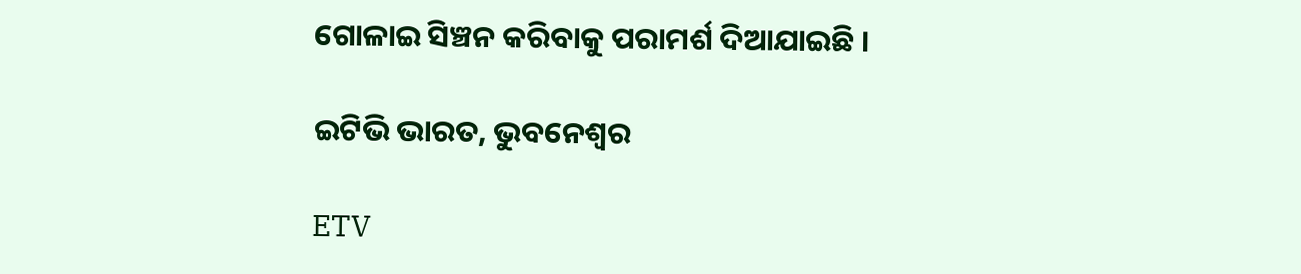ଗୋଳାଇ ସିଞ୍ଚନ କରିବାକୁ ପରାମର୍ଶ ଦିଆଯାଇଛି ।

ଇଟିଭି ଭାରତ, ଭୁବନେଶ୍ବର

ETV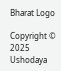Bharat Logo

Copyright © 2025 Ushodaya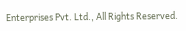Enterprises Pvt. Ltd., All Rights Reserved.